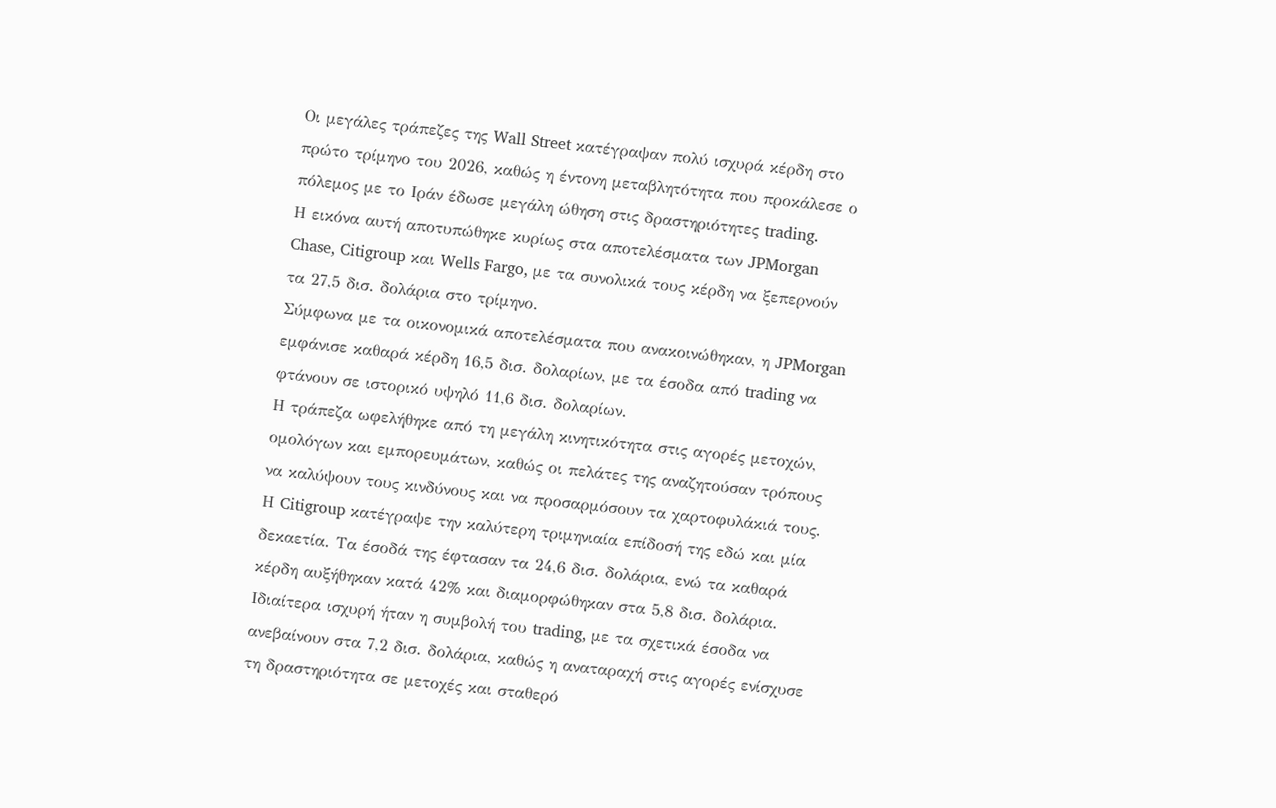Οι μεγάλες τράπεζες της Wall Street κατέγραψαν πολύ ισχυρά κέρδη στο πρώτο τρίμηνο του 2026, καθώς η έντονη μεταβλητότητα που προκάλεσε ο πόλεμος με το Ιράν έδωσε μεγάλη ώθηση στις δραστηριότητες trading.
Η εικόνα αυτή αποτυπώθηκε κυρίως στα αποτελέσματα των JPMorgan Chase, Citigroup και Wells Fargo, με τα συνολικά τους κέρδη να ξεπερνούν τα 27,5 δισ. δολάρια στο τρίμηνο.
Σύμφωνα με τα οικονομικά αποτελέσματα που ανακοινώθηκαν, η JPMorgan εμφάνισε καθαρά κέρδη 16,5 δισ. δολαρίων, με τα έσοδα από trading να φτάνουν σε ιστορικό υψηλό 11,6 δισ. δολαρίων.
Η τράπεζα ωφελήθηκε από τη μεγάλη κινητικότητα στις αγορές μετοχών, ομολόγων και εμπορευμάτων, καθώς οι πελάτες της αναζητούσαν τρόπους να καλύψουν τους κινδύνους και να προσαρμόσουν τα χαρτοφυλάκιά τους.
Η Citigroup κατέγραψε την καλύτερη τριμηνιαία επίδοσή της εδώ και μία δεκαετία. Τα έσοδά της έφτασαν τα 24,6 δισ. δολάρια, ενώ τα καθαρά κέρδη αυξήθηκαν κατά 42% και διαμορφώθηκαν στα 5,8 δισ. δολάρια.
Ιδιαίτερα ισχυρή ήταν η συμβολή του trading, με τα σχετικά έσοδα να ανεβαίνουν στα 7,2 δισ. δολάρια, καθώς η αναταραχή στις αγορές ενίσχυσε τη δραστηριότητα σε μετοχές και σταθερό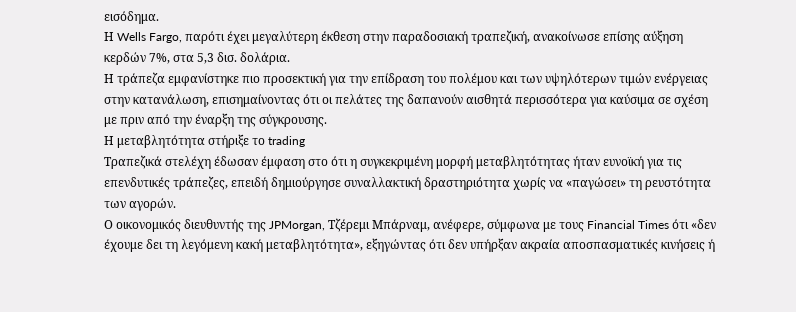εισόδημα.
Η Wells Fargo, παρότι έχει μεγαλύτερη έκθεση στην παραδοσιακή τραπεζική, ανακοίνωσε επίσης αύξηση κερδών 7%, στα 5,3 δισ. δολάρια.
Η τράπεζα εμφανίστηκε πιο προσεκτική για την επίδραση του πολέμου και των υψηλότερων τιμών ενέργειας στην κατανάλωση, επισημαίνοντας ότι οι πελάτες της δαπανούν αισθητά περισσότερα για καύσιμα σε σχέση με πριν από την έναρξη της σύγκρουσης.
Η μεταβλητότητα στήριξε το trading
Τραπεζικά στελέχη έδωσαν έμφαση στο ότι η συγκεκριμένη μορφή μεταβλητότητας ήταν ευνοϊκή για τις επενδυτικές τράπεζες, επειδή δημιούργησε συναλλακτική δραστηριότητα χωρίς να «παγώσει» τη ρευστότητα των αγορών.
Ο οικονομικός διευθυντής της JPMorgan, Τζέρεμι Μπάρναμ, ανέφερε, σύμφωνα με τους Financial Times ότι «δεν έχουμε δει τη λεγόμενη κακή μεταβλητότητα», εξηγώντας ότι δεν υπήρξαν ακραία αποσπασματικές κινήσεις ή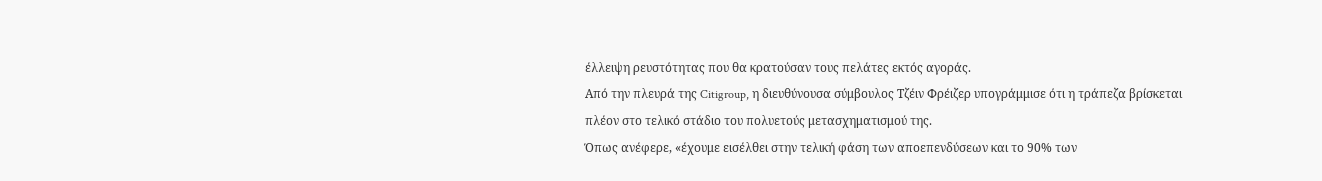έλλειψη ρευστότητας που θα κρατούσαν τους πελάτες εκτός αγοράς.
Από την πλευρά της Citigroup, η διευθύνουσα σύμβουλος Τζέιν Φρέιζερ υπογράμμισε ότι η τράπεζα βρίσκεται πλέον στο τελικό στάδιο του πολυετούς μετασχηματισμού της.
Όπως ανέφερε, «έχουμε εισέλθει στην τελική φάση των αποεπενδύσεων και το 90% των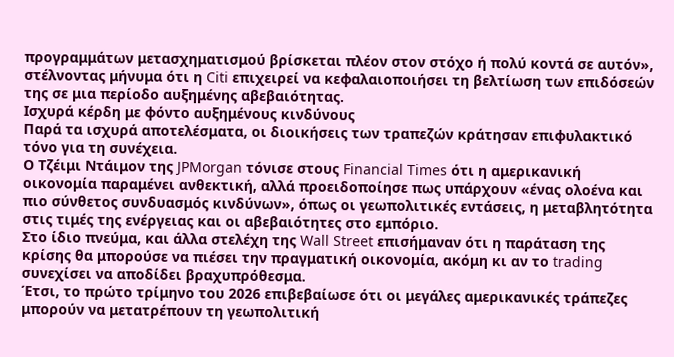προγραμμάτων μετασχηματισμού βρίσκεται πλέον στον στόχο ή πολύ κοντά σε αυτόν», στέλνοντας μήνυμα ότι η Citi επιχειρεί να κεφαλαιοποιήσει τη βελτίωση των επιδόσεών της σε μια περίοδο αυξημένης αβεβαιότητας.
Ισχυρά κέρδη με φόντο αυξημένους κινδύνους
Παρά τα ισχυρά αποτελέσματα, οι διοικήσεις των τραπεζών κράτησαν επιφυλακτικό τόνο για τη συνέχεια.
Ο Τζέιμι Ντάιμον της JPMorgan τόνισε στους Financial Times ότι η αμερικανική οικονομία παραμένει ανθεκτική, αλλά προειδοποίησε πως υπάρχουν «ένας ολοένα και πιο σύνθετος συνδυασμός κινδύνων», όπως οι γεωπολιτικές εντάσεις, η μεταβλητότητα στις τιμές της ενέργειας και οι αβεβαιότητες στο εμπόριο.
Στο ίδιο πνεύμα, και άλλα στελέχη της Wall Street επισήμαναν ότι η παράταση της κρίσης θα μπορούσε να πιέσει την πραγματική οικονομία, ακόμη κι αν το trading συνεχίσει να αποδίδει βραχυπρόθεσμα.
Έτσι, το πρώτο τρίμηνο του 2026 επιβεβαίωσε ότι οι μεγάλες αμερικανικές τράπεζες μπορούν να μετατρέπουν τη γεωπολιτική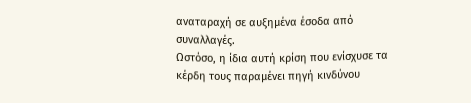αναταραχή σε αυξημένα έσοδα από συναλλαγές.
Ωστόσο, η ίδια αυτή κρίση που ενίσχυσε τα κέρδη τους παραμένει πηγή κινδύνου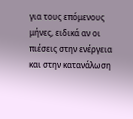για τους επόμενους μήνες, ειδικά αν οι πιέσεις στην ενέργεια και στην κατανάλωση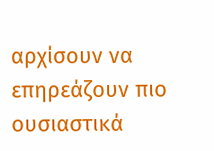αρχίσουν να επηρεάζουν πιο ουσιαστικά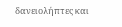δανειολήπτες και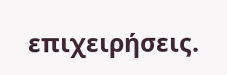επιχειρήσεις.